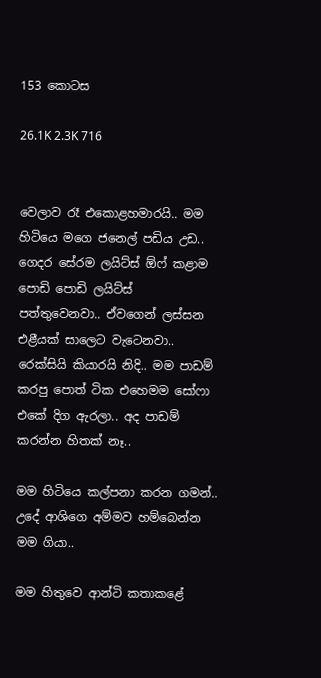153 කොටස

26.1K 2.3K 716


වෙලාව රෑ එකොළහමාරයි.. මම හිටියෙ මගෙ ජනෙල් පඩිය උඩ.. ගෙදර සේරම ලයිට්ස් ඕෆ් කළාම පොඩි පොඩි ලයිට්ස් පත්තුවෙනවා.. ඒවගෙන් ලස්සන එළීයක් සාලෙට වැටෙනවා.. රෙක්සියි කියාරයි නිදි.. මම පාඩම් කරපු පොත් ටික එහෙමම සෝෆා එකේ දිග ඇරලා.. අද පාඩම් කරන්න හිතක් නෑ..

මම හිටියෙ කල්පනා කරන ගමන්.. උදේ ආශිගෙ අම්මව හම්බෙන්න මම ගියා..

මම හිතුවෙ ආන්ටි කතාකළේ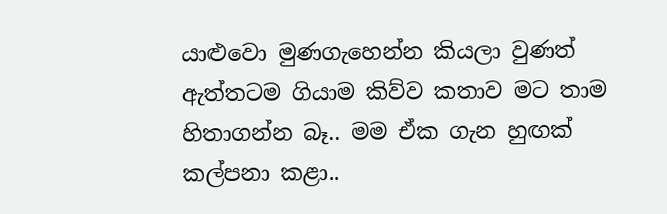යාළුවො මුණගැහෙන්න කියලා වුණත් ඇත්තටම ගියාම කිව්ව කතාව මට තාම හිතාගන්න බෑ.. මම ඒක ගැන හුඟක් කල්පනා කළා..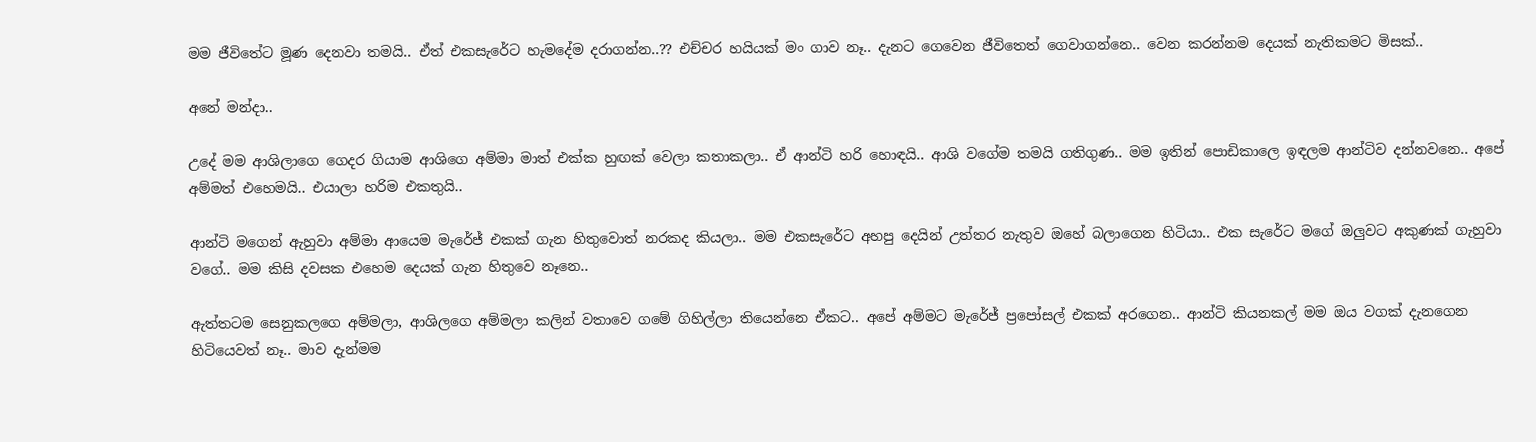මම ජීවිතේට මූණ දෙනවා තමයි.. ඒත් එකසැරේට හැමදේම දරාගන්න..?? එච්චර හයියක් මං ගාව නෑ.. දැනට ගෙවෙන ජීවිතෙත් ගෙවාගන්නෙ.. වෙන කරන්නම දෙයක් නැතිකමට මිසක්..

අනේ මන්දා..

උදේ මම ආශිලාගෙ ගෙදර ගියාම ආශිගෙ අම්මා මාත් එක්ක හුඟක් වෙලා කතාකලා.. ඒ ආන්ටි හරි හොඳයි.. ආශි වගේම තමයි ගතිගුණ.. මම ඉතින් පොඩිකාලෙ ඉඳලම ආන්ටිව දන්නවනෙ.. අපේ අම්මත් එහෙමයි.. එයාලා හරිම එකතුයි..

ආන්ටි මගෙන් ඇහුවා අම්මා ආයෙම මැරේජ් එකක් ගැන හිතුවොත් නරකද කියලා.. මම එකසැරේට අහපු දෙයින් උත්තර නැතුව ඔහේ බලාගෙන හිටියා.. එක සැරේට මගේ ඔලුවට අකුණක් ගැහුවා වගේ.. මම කිසි දවසක එහෙම දෙයක් ගැන හිතුවෙ නෑනෙ..

ඇත්තටම සෙනුකලගෙ අම්මලා, ආශිලගෙ අම්මලා කලින් වතාවෙ ගමේ ගිහිල්ලා තියෙන්නෙ ඒකට.. අපේ අම්මට මැරේජ් ප්‍රපෝසල් එකක් අරගෙන.. ආන්ටි කියනකල් මම ඔය වගක් දැනගෙන හිටියෙවත් නෑ.. මාව දැන්මම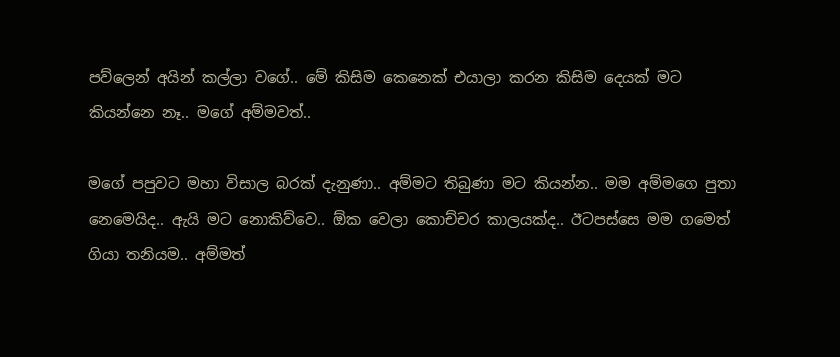පව්ලෙන් අයින් කල්ලා වගේ.. මේ කිසිම කෙනෙක් එයාලා කරන කිසිම දෙයක් මට කියන්නෙ නෑ.. මගේ අම්මවත්..

මගේ පපුවට මහා විසාල බරක් දැනුණා.. අම්මට තිබුණා මට කියන්න.. මම අම්මගෙ පුතා නෙමෙයිද.. ඇයි මට නොකිව්වෙ.. ඕක වෙලා කොච්චර කාලයක්ද.. ඊටපස්සෙ මම ගමෙත් ගියා තනියම.. අම්මත්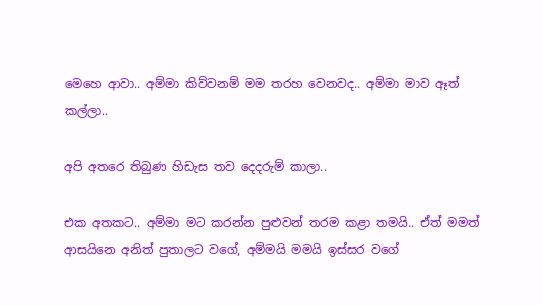මෙහෙ ආවා.. අම්මා කිව්වනම් මම තරහ වෙනවද.. අම්මා මාව ඈත් කල්ලා..

අපි අතරෙ තිබුණ හිඩැස තව දෙදරුම් කාලා..

එක අතකට.. අම්මා මට කරන්න පුළුවන් තරම කළා තමයි.. ඒත් මමත් ආසයිනෙ අනිත් පුතාලට වගේ, අම්මයි මමයි ඉස්සර වගේ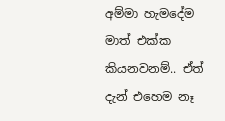අම්මා හැමදේම මාත් එක්ක කියනවනම්.. ඒත් දැන් එහෙම නෑ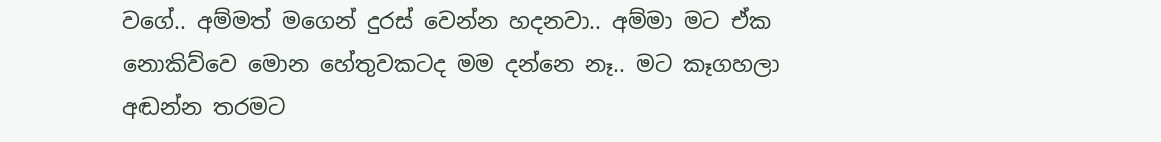වගේ.. අම්මත් මගෙන් දුරස් වෙන්න හදනවා.. අම්මා මට ඒක නොකිව්වෙ මොන හේතුවකටද මම දන්නෙ නෑ.. මට කෑගහලා අඬන්න තරමට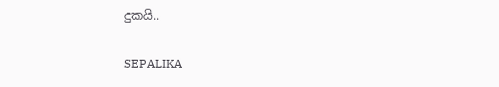දුකයි..

SEPALIKA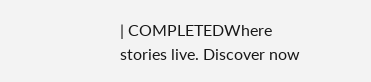| COMPLETEDWhere stories live. Discover now